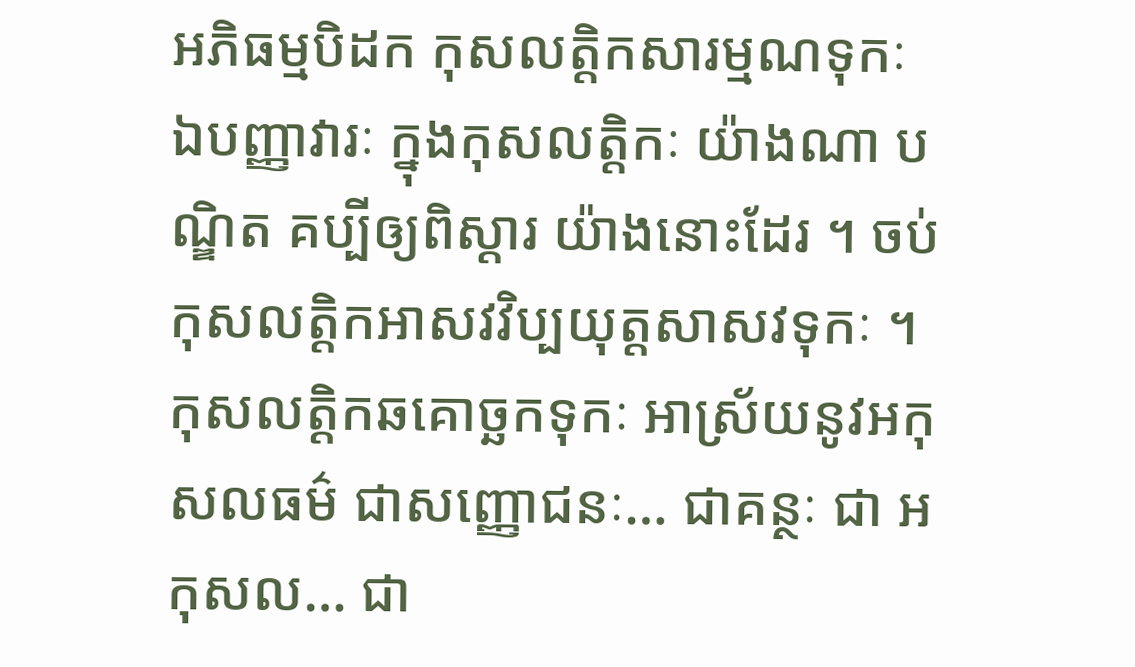អភិធម្មបិដក កុសលត្តិកសារម្មណទុកៈ
ឯបញ្ញាវារៈ ក្នុងកុសលត្តិកៈ យ៉ាងណា បណ្ឌិត គប្បីឲ្យពិស្តារ យ៉ាងនោះដែរ ។ ចប់ កុសលត្តិកអាសវវិប្បយុត្តសាសវទុកៈ ។ កុសលត្តិកឆគោច្ឆកទុកៈ អាស្រ័យនូវអកុសលធម៌ ជាសញ្ញោជនៈ… ជាគន្ថៈ ជា អកុសល… ជា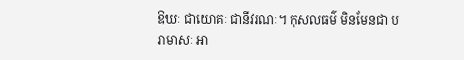ឱឃៈ ជាយោគៈ ជានីវរណៈ។ កុសលធម៌ មិនមែនជា បរាមាសៈ អា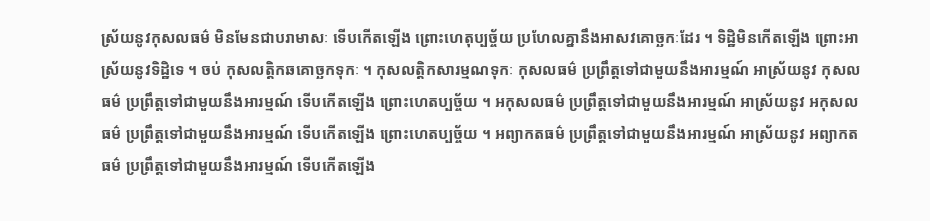ស្រ័យនូវកុសលធម៌ មិនមែនជាបរាមាសៈ ទើបកើតឡើង ព្រោះហេតុប្បច្ច័យ ប្រហែលគ្នានឹងអាសវគោច្ឆកៈដែរ ។ ទិដ្ឋិមិនកើតឡើង ព្រោះអាស្រ័យនូវទិដ្ឋិទេ ។ ចប់ កុសលត្តិកឆគោច្ឆកទុកៈ ។ កុសលត្តិកសារម្មណទុកៈ កុសលធម៌ ប្រព្រឹត្តទៅជាមួយនឹងអារម្មណ៍ អាស្រ័យនូវ កុសលធម៌ ប្រព្រឹត្តទៅជាមួយនឹងអារម្មណ៍ ទើបកើតឡើង ព្រោះហេតប្បច្ច័យ ។ អកុសលធម៌ ប្រព្រឹត្តទៅជាមួយនឹងអារម្មណ៍ អាស្រ័យនូវ អកុសលធម៌ ប្រព្រឹត្តទៅជាមួយនឹងអារម្មណ៍ ទើបកើតឡើង ព្រោះហេតប្បច្ច័យ ។ អព្យាកតធម៌ ប្រព្រឹត្តទៅជាមួយនឹងអារម្មណ៍ អាស្រ័យនូវ អព្យាកតធម៌ ប្រព្រឹត្តទៅជាមួយនឹងអារម្មណ៍ ទើបកើតឡើង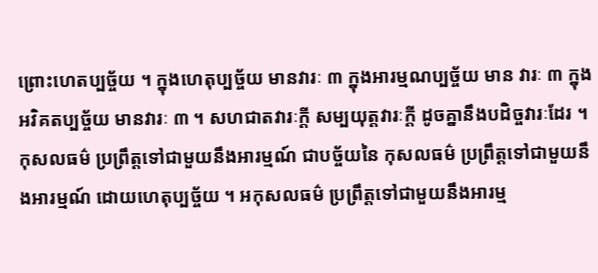ព្រោះហេតប្បច្ច័យ ។ ក្នុងហេតុប្បច្ច័យ មានវារៈ ៣ ក្នុងអារម្មណប្បច្ច័យ មាន វារៈ ៣ ក្នុងអវិគតប្បច្ច័យ មានវារៈ ៣ ។ សហជាតវារៈក្តី សម្បយុត្តវារៈក្តី ដូចគ្នានឹងបដិច្ចវារៈដែរ ។ កុសលធម៌ ប្រព្រឹត្តទៅជាមួយនឹងអារម្មណ៍ ជាបច្ច័យនៃ កុសលធម៌ ប្រព្រឹត្តទៅជាមួយនឹងអារម្មណ៍ ដោយហេតុប្បច្ច័យ ។ អកុសលធម៌ ប្រព្រឹត្តទៅជាមួយនឹងអារម្ម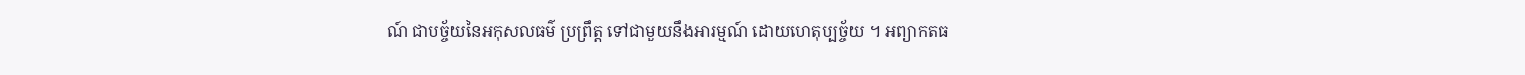ណ៍ ជាបច្ច័យនៃអកុសលធម៌ ប្រព្រឹត្ត ទៅជាមួយនឹងអារម្មណ៍ ដោយហេតុប្បច្ច័យ ។ អព្យាកតធ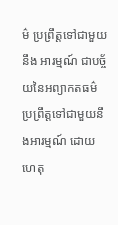ម៌ ប្រព្រឹត្តទៅជាមួយនឹង អារម្មណ៍ ជាបច្ច័យនៃអព្យាកតធម៌ ប្រព្រឹត្តទៅជាមួយនឹងអារម្មណ៍ ដោយហេតុ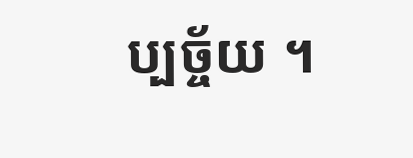ប្បច្ច័យ ។